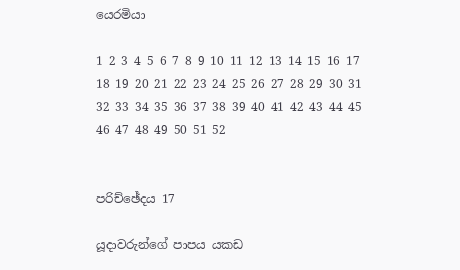යෙරමියා

1 2 3 4 5 6 7 8 9 10 11 12 13 14 15 16 17 18 19 20 21 22 23 24 25 26 27 28 29 30 31 32 33 34 35 36 37 38 39 40 41 42 43 44 45 46 47 48 49 50 51 52


පරිච්ඡේදය 17

යූදාවරුන්ගේ පාපය යකඩ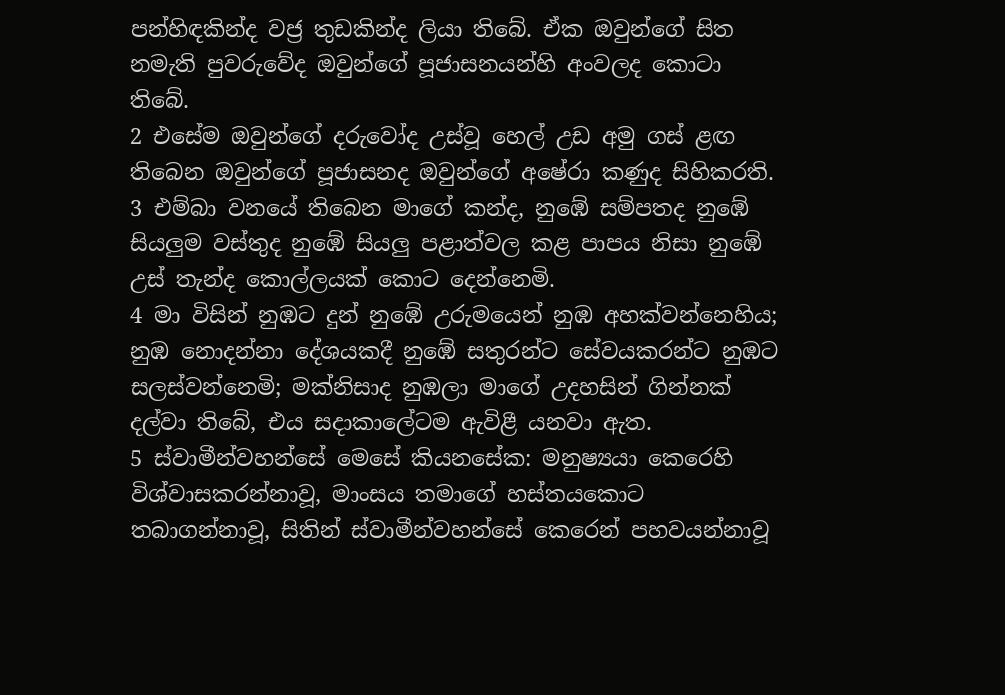පන්හිඳකින්ද වජ්‍ර තුඩකින්ද ලියා තිබේ. ඒක ඔවුන්ගේ සිත නමැති පුවරුවේද ඔවුන්ගේ පූජාසනයන්හි අංවලද කොටා තිබේ.
2 එසේම ඔවුන්ගේ දරුවෝද උස්වූ හෙල් උඩ අමු ගස් ළඟ තිබෙන ඔවුන්ගේ පූජාසනද ඔවුන්ගේ අෂේරා කණුද සිහිකරති.
3 එම්බා වනයේ තිබෙන මාගේ කන්ද, නුඹේ සම්පතද නුඹේ සියලුම වස්තුද නුඹේ සියලු පළාත්වල කළ පාපය නිසා නුඹේ උස් තැන්ද කොල්ලයක් කොට දෙන්නෙමි.
4 මා විසින් නුඹට දුන් නුඹේ උරුමයෙන් නුඹ අහක්වන්නෙහිය; නුඹ නොදන්නා දේශයකදී නුඹේ සතුරන්ට සේවයකරන්ට නුඹට සලස්වන්නෙමි; මක්නිසාද නුඹලා මාගේ උදහසින් ගින්නක් දල්වා තිබේ, එය සදාකාලේටම ඇවිළී යනවා ඇත.
5 ස්වාමීන්වහන්සේ මෙසේ කියනසේක: මනුෂ්‍යයා කෙරෙහි විශ්වාසකරන්නාවූ, මාංසය තමාගේ හස්තයකොට තබාගන්නාවූ, සිතින් ස්වාමීන්වහන්සේ කෙරෙන් පහවයන්නාවූ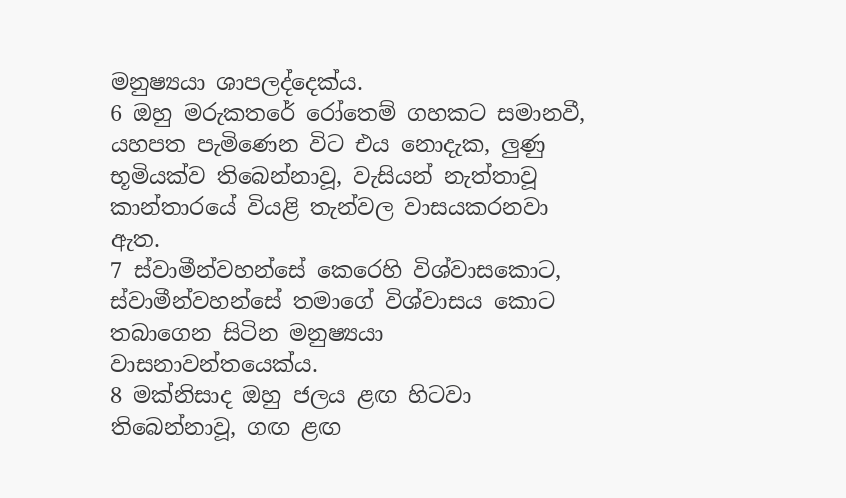මනුෂ්‍යයා ශාපලද්දෙක්ය.
6 ඔහු මරුකතරේ රෝතෙම් ගහකට සමානවී, යහපත පැමිණෙන විට එය නොදැක, ලුණු භූමියක්ව තිබෙන්නාවූ, වැසියන් නැත්තාවූ කාන්තාරයේ වියළි තැන්වල වාසයකරනවා ඇත.
7 ස්වාමීන්වහන්සේ කෙරෙහි විශ්වාසකොට, ස්වාමීන්වහන්සේ තමාගේ විශ්වාසය කොට තබාගෙන සිටින මනුෂ්‍යයා වාසනාවන්තයෙක්ය.
8 මක්නිසාද ඔහු ජලය ළඟ හිටවා තිබෙන්නාවූ, ගඟ ළඟ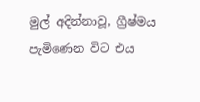මුල් අදින්නාවූ, ග්‍රීෂ්මය පැමිණෙන විට එය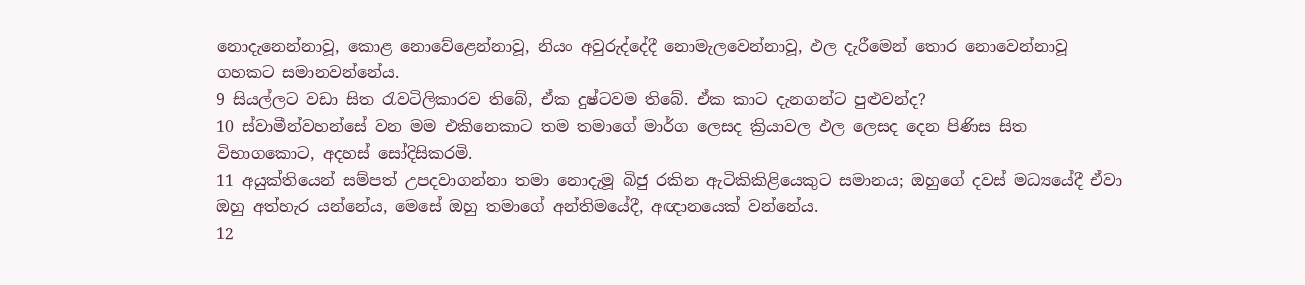නොදැනෙන්නාවූ, කොළ නොවේළෙන්නාවූ, නියං අවුරුද්දේදී නොමැලවෙන්නාවූ, ඵල දැරීමෙන් තොර නොවෙන්නාවූ ගහකට සමානවන්නේය.
9 සියල්ලට වඩා සිත රැවටිලිකාරව තිබේ, ඒක දුෂ්ටවම තිබේ. ඒක කාට දැනගන්ට පුළුවන්ද?
10 ස්වාමීන්වහන්සේ වන මම එකිනෙකාට තම තමාගේ මාර්ග ලෙසද ක්‍රියාවල ඵල ලෙසද දෙන පිණිස සිත විභාගකොට, අදහස් සෝදිසිකරමි.
11 අයුක්තියෙන් සම්පත් උපදවාගන්නා තමා නොදැමූ බිජු රකින ඇටිකිකිළියෙකුට සමානය; ඔහුගේ දවස් මධ්‍යයේදී ඒවා ඔහු අත්හැර යන්නේය, මෙසේ ඔහු තමාගේ අන්තිමයේදී, අඥානයෙක් වන්නේය.
12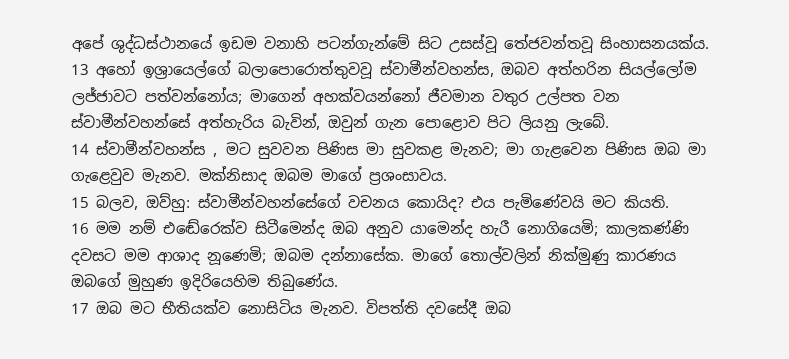අපේ ශුද්ධස්ථානයේ ඉඩම වනාහි පටන්ගැන්මේ සිට උසස්වූ තේජවන්තවූ සිංහාසනයක්ය.
13 අහෝ ඉශ්‍රායෙල්ගේ බලාපොරොත්තුවවූ ස්වාමීන්වහන්ස, ඔබව අත්හරින සියල්ලෝම ලජ්ජාවට පත්වන්නෝය; මාගෙන් අහක්වයන්නෝ ජීවමාන වතුර උල්පත වන ස්වාමීන්වහන්සේ අත්හැරිය බැවින්, ඔවුන් ගැන පොළොව පිට ලියනු ලැබේ.
14 ස්වාමීන්වහන්ස , මට සුවවන පිණිස මා සුවකළ මැනව; මා ගැළවෙන පිණිස ඔබ මා ගැළෙවුව මැනව. මක්නිසාද ඔබම මාගේ ප්‍රශංසාවය.
15 බලව, ඔව්හු: ස්වාමීන්වහන්සේගේ වචනය කොයිද? එය පැමිණේවයි මට කියති.
16 මම නම් එඬේරෙක්ව සිටීමෙන්ද ඔබ අනුව යාමෙන්ද හැරී නොගියෙමි; කාලකණ්ණි දවසට මම ආශාද නූණෙමි; ඔබම දන්නාසේක. මාගේ තොල්වලින් නික්මුණු කාරණය ඔබගේ මුහුණ ඉදිරියෙහිම තිබුණේය.
17 ඔබ මට භීතියක්ව නොසිටිය මැනව. විපත්ති දවසේදී ඔබ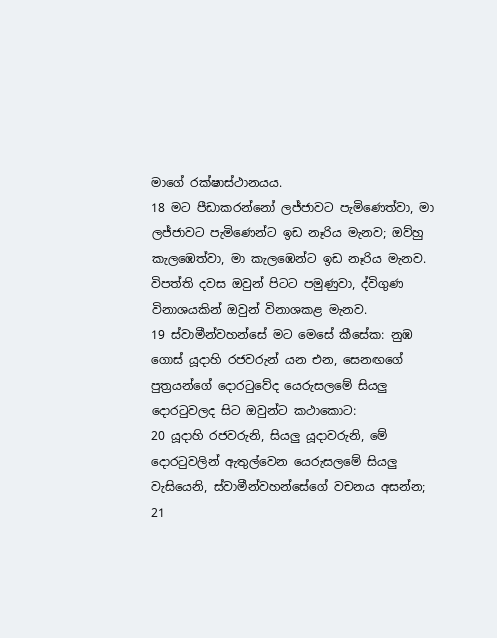මාගේ රක්ෂාස්ථානයය.
18 මට පීඩාකරන්නෝ ලජ්ජාවට පැමිණෙත්වා, මා ලජ්ජාවට පැමිණෙන්ට ඉඩ නෑරිය මැනව; ඔව්හු කැලඹෙත්වා, මා කැලඹෙන්ට ඉඩ නෑරිය මැනව. විපත්ති දවස ඔවුන් පිටට පමුණුවා, ද්විගුණ විනාශයකින් ඔවුන් විනාශකළ මැනව.
19 ස්වාමීන්වහන්සේ මට මෙසේ කීසේක: නුඹ ගොස් යූදාහි රජවරුන් යන එන, සෙනඟගේ පුත්‍රයන්ගේ දොරටුවේද යෙරුසලමේ සියලු දොරටුවලද සිට ඔවුන්ට කථාකොට:
20 යූදාහි රජවරුනි, සියලු යූදාවරුනි, මේ දොරටුවලින් ඇතුල්වෙන යෙරුසලමේ සියලු වැසියෙනි, ස්වාමීන්වහන්සේගේ වචනය අසන්න;
21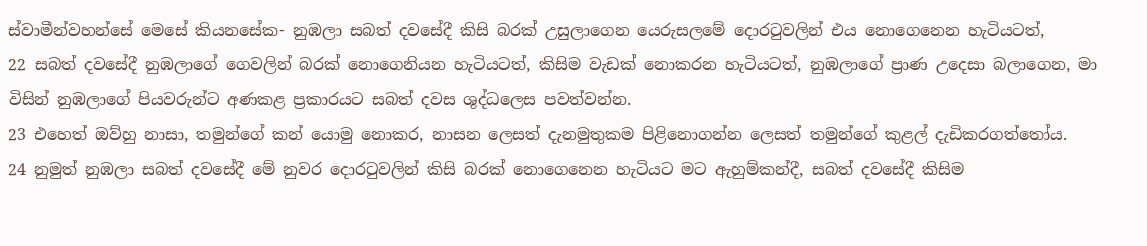ස්වාමීන්වහන්සේ මෙසේ කියනසේක- නුඹලා සබත් දවසේදී කිසි බරක් උසුලාගෙන යෙරුසලමේ දොරටුවලින් එය නොගෙනෙන හැටියටත්,
22 සබත් දවසේදී නුඹලාගේ ගෙවලින් බරක් නොගෙනියන හැටියටත්, කිසිම වැඩක් නොකරන හැටියටත්, නුඹලාගේ ප්‍රාණ උදෙසා බලාගෙන, මා විසින් නුඹලාගේ පියවරුන්ට අණකළ ප්‍රකාරයට සබත් දවස ශුද්ධලෙස පවත්වන්න.
23 එහෙත් ඔව්හු නාසා, තමුන්ගේ කන් යොමු නොකර, නාසන ලෙසත් දැනමුතුකම පිළිනොගන්න ලෙසත් තමුන්ගේ කුළල් දැඩිකරගත්තෝය.
24 නුමුත් නුඹලා සබත් දවසේදී මේ නුවර දොරටුවලින් කිසි බරක් නොගෙනෙන හැටියට මට ඇහුම්කන්දී, සබත් දවසේදී කිසිම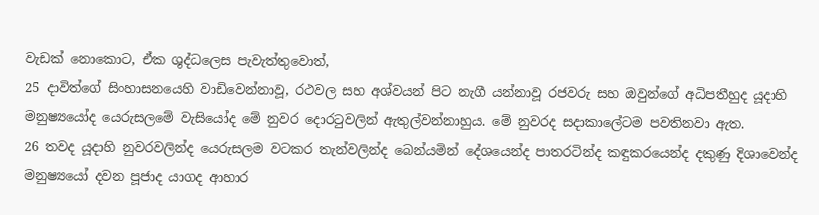වැඩක් නොකොට, ඒක ශුද්ධලෙස පැවැත්තුවොත්,
25 දාවිත්ගේ සිංහාසනයෙහි වාඩිවෙන්නාවූ, රථවල සහ අශ්වයන් පිට නැගී යන්නාවූ රජවරු සහ ඔවුන්ගේ අධිපතීහුද යූදාහි මනුෂ්‍යයෝද යෙරුසලමේ වැසියෝද මේ නුවර දොරටුවලින් ඇතුල්වන්නාහුය. මේ නුවරද සදාකාලේටම පවතිනවා ඇත.
26 තවද යූදාහි නුවරවලින්ද යෙරුසලම වටකර තැන්වලින්ද බෙන්යමින් දේශයෙන්ද පාතරටින්ද කඳුකරයෙන්ද දකුණු දිශාවෙන්ද මනුෂ්‍යයෝ දවන පූජාද යාගද ආහාර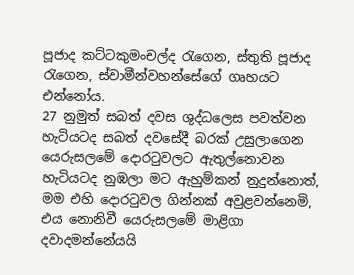පූජාද කට්ටකුමංචල්ද රැගෙන, ස්තුති පූජාද රැගෙන, ස්වාමීන්වහන්සේගේ ගෘහයට එන්නෝය.
27 නුමුත් සබත් දවස ශුද්ධලෙස පවත්වන හැටියටද සබත් දවසේදී බරක් උසුලාගෙන යෙරුසලමේ දොරටුවලට ඇතුල්නොවන හැටියටද නුඹලා මට ඇහුම්කන් නුදුන්නොත්, මම එහි දොරටුවල ගින්නක් අවුළවන්නෙමි, එය නොනිවී යෙරුසලමේ මාළිගා දවාදමන්නේයයි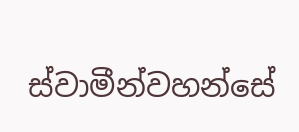ස්වාමීන්වහන්සේ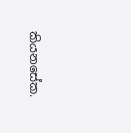කියනසේක.